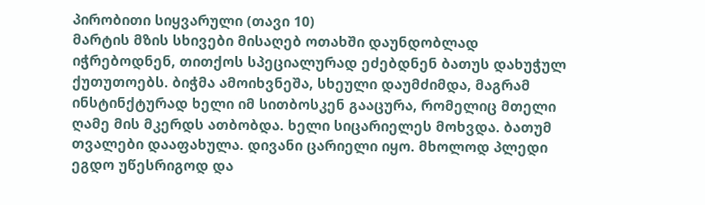პირობითი სიყვარული (თავი 10)
მარტის მზის სხივები მისაღებ ოთახში დაუნდობლად იჭრებოდნენ, თითქოს სპეციალურად ეძებდნენ ბათუს დახუჭულ ქუთუთოებს. ბიჭმა ამოიხვნეშა, სხეული დაუმძიმდა, მაგრამ ინსტინქტურად ხელი იმ სითბოსკენ გააცურა, რომელიც მთელი ღამე მის მკერდს ათბობდა. ხელი სიცარიელეს მოხვდა. ბათუმ თვალები დააფახულა. დივანი ცარიელი იყო. მხოლოდ პლედი ეგდო უწესრიგოდ და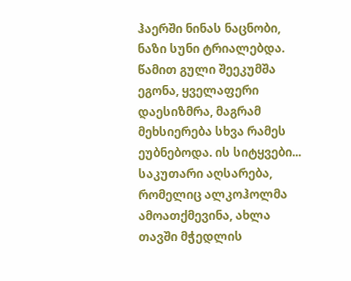ჰაერში ნინას ნაცნობი, ნაზი სუნი ტრიალებდა. წამით გული შეეკუმშა ეგონა, ყველაფერი დაესიზმრა, მაგრამ მეხსიერება სხვა რამეს ეუბნებოდა. ის სიტყვები... საკუთარი აღსარება, რომელიც ალკოჰოლმა ამოათქმევინა, ახლა თავში მჭედლის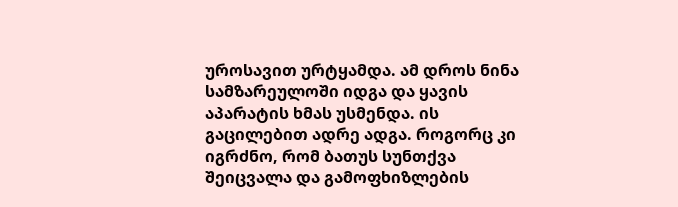უროსავით ურტყამდა. ამ დროს ნინა სამზარეულოში იდგა და ყავის აპარატის ხმას უსმენდა. ის გაცილებით ადრე ადგა. როგორც კი იგრძნო, რომ ბათუს სუნთქვა შეიცვალა და გამოფხიზლების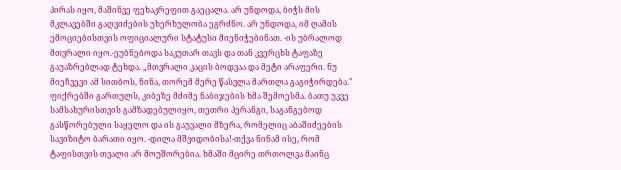პირას იყო, მაშინვე ფეხაკრეფით გაეცალა. არ უნდოდა, ბიჭს მის მკლავებში გაღვიძების უხერხულობა ეგრძნო. არ უნდოდა, იმ ღამის ემოციებისთვის ოფიციალური სტატუსი მიენიჭებინათ. -ის უბრალოდ მთვრალი იყო.-ეუბნებოდა საკუთარ თავს და თან კვერცხს ტაფაზე გაუაზრებლად ტეხდა. „მთვრალი კაცის ბოდვაა და მეტი არაფერი. ნუ მიეჩვევი ამ სითბოს, ნინა, თორემ მერე წასვლა მართლა გაგიჭირდება." ფიქრებში გართულს, კიბეზე მძიმე ნაბიჯების ხმა შემოესმა. ბათუ უკვე სამსახურისთვის გამზადებულიყო, თეთრი პერანგი, საგანგებოდ გასწორებული საყელო და ის გაუვალი მზერა, რომელიც აბაშიძეების სავიზიტო ბარათი იყო. -დილა მშვიდობისა!-თქვა ნინამ ისე, რომ ტაფისთვის თვალი არ მოუშორებია. ხმაში მცირე თრთოლვა მაინც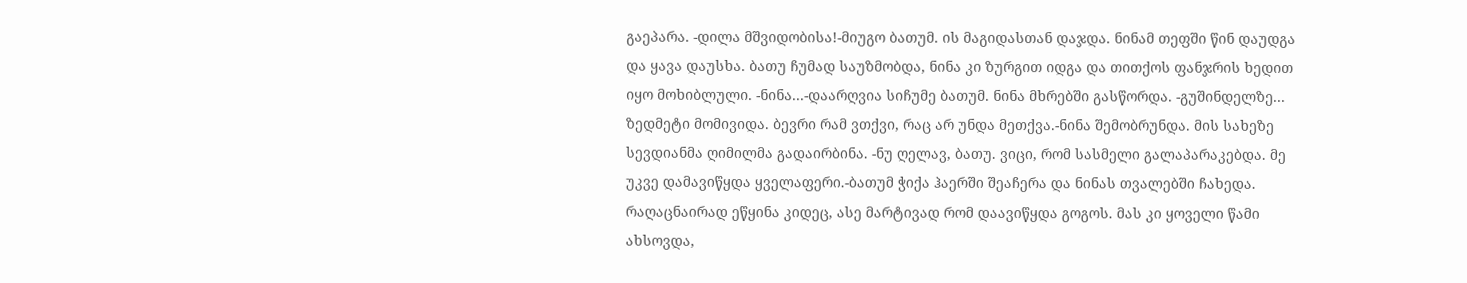გაეპარა. -დილა მშვიდობისა!-მიუგო ბათუმ. ის მაგიდასთან დაჯდა. ნინამ თეფში წინ დაუდგა და ყავა დაუსხა. ბათუ ჩუმად საუზმობდა, ნინა კი ზურგით იდგა და თითქოს ფანჯრის ხედით იყო მოხიბლული. -ნინა...-დაარღვია სიჩუმე ბათუმ. ნინა მხრებში გასწორდა. -გუშინდელზე... ზედმეტი მომივიდა. ბევრი რამ ვთქვი, რაც არ უნდა მეთქვა.-ნინა შემობრუნდა. მის სახეზე სევდიანმა ღიმილმა გადაირბინა. -ნუ ღელავ, ბათუ. ვიცი, რომ სასმელი გალაპარაკებდა. მე უკვე დამავიწყდა ყველაფერი.-ბათუმ ჭიქა ჰაერში შეაჩერა და ნინას თვალებში ჩახედა. რაღაცნაირად ეწყინა კიდეც, ასე მარტივად რომ დაავიწყდა გოგოს. მას კი ყოველი წამი ახსოვდა,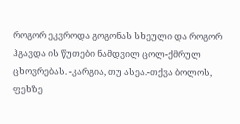როგორ ეკვროდა გოგონას სხეული და როგორ ჰგავდა ის წუთები ნამდვილ ცოლ-ქმრულ ცხოვრებას. -კარგია, თუ ასეა.-თქვა ბოლოს, ფეხზე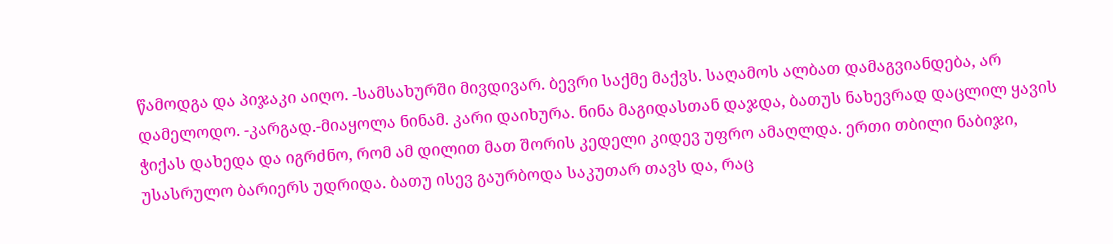წამოდგა და პიჯაკი აიღო. -სამსახურში მივდივარ. ბევრი საქმე მაქვს. საღამოს ალბათ დამაგვიანდება, არ დამელოდო. -კარგად.-მიაყოლა ნინამ. კარი დაიხურა. ნინა მაგიდასთან დაჯდა, ბათუს ნახევრად დაცლილ ყავის ჭიქას დახედა და იგრძნო, რომ ამ დილით მათ შორის კედელი კიდევ უფრო ამაღლდა. ერთი თბილი ნაბიჯი, უსასრულო ბარიერს უდრიდა. ბათუ ისევ გაურბოდა საკუთარ თავს და, რაც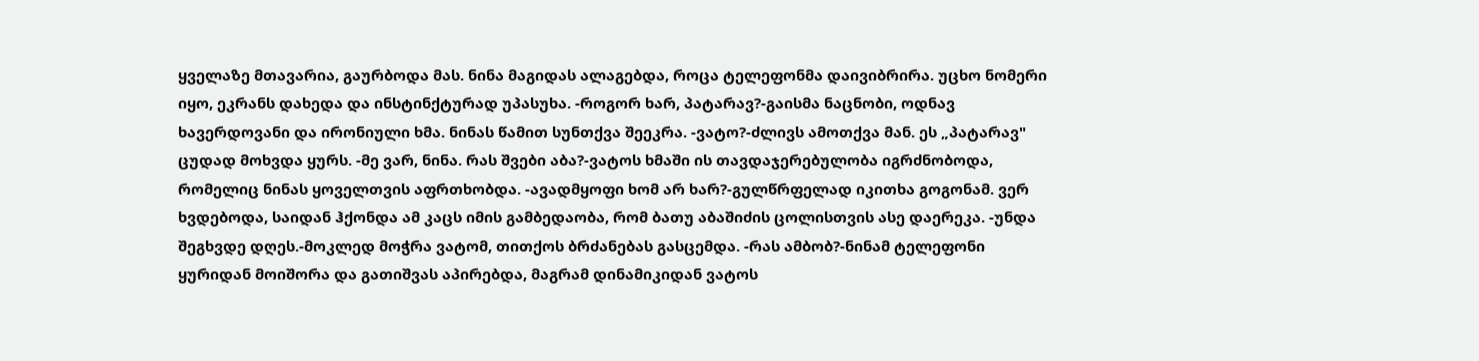ყველაზე მთავარია, გაურბოდა მას. ნინა მაგიდას ალაგებდა, როცა ტელეფონმა დაივიბრირა. უცხო ნომერი იყო, ეკრანს დახედა და ინსტინქტურად უპასუხა. -როგორ ხარ, პატარავ?-გაისმა ნაცნობი, ოდნავ ხავერდოვანი და ირონიული ხმა. ნინას წამით სუნთქვა შეეკრა. -ვატო?-ძლივს ამოთქვა მან. ეს „პატარავ" ცუდად მოხვდა ყურს. -მე ვარ, ნინა. რას შვები აბა?-ვატოს ხმაში ის თავდაჯერებულობა იგრძნობოდა, რომელიც ნინას ყოველთვის აფრთხობდა. -ავადმყოფი ხომ არ ხარ?-გულწრფელად იკითხა გოგონამ. ვერ ხვდებოდა, საიდან ჰქონდა ამ კაცს იმის გამბედაობა, რომ ბათუ აბაშიძის ცოლისთვის ასე დაერეკა. -უნდა შეგხვდე დღეს.-მოკლედ მოჭრა ვატომ, თითქოს ბრძანებას გასცემდა. -რას ამბობ?-ნინამ ტელეფონი ყურიდან მოიშორა და გათიშვას აპირებდა, მაგრამ დინამიკიდან ვატოს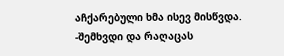აჩქარებული ხმა ისევ მისწვდა. -შემხვდი და რაღაცას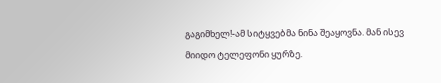გაგიმხელ!-ამ სიტყვებმა ნინა შეაყოვნა. მან ისევ მიიდო ტელეფონი ყურზე.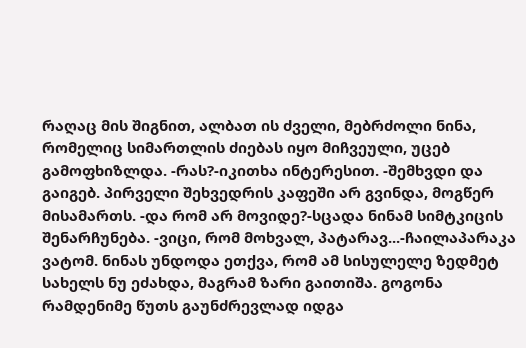რაღაც მის შიგნით, ალბათ ის ძველი, მებრძოლი ნინა, რომელიც სიმართლის ძიებას იყო მიჩვეული, უცებ გამოფხიზლდა. -რას?-იკითხა ინტერესით. -შემხვდი და გაიგებ. პირველი შეხვედრის კაფეში არ გვინდა, მოგწერ მისამართს. -და რომ არ მოვიდე?-სცადა ნინამ სიმტკიცის შენარჩუნება. -ვიცი, რომ მოხვალ, პატარავ...-ჩაილაპარაკა ვატომ. ნინას უნდოდა ეთქვა, რომ ამ სისულელე ზედმეტ სახელს ნუ ეძახდა, მაგრამ ზარი გაითიშა. გოგონა რამდენიმე წუთს გაუნძრევლად იდგა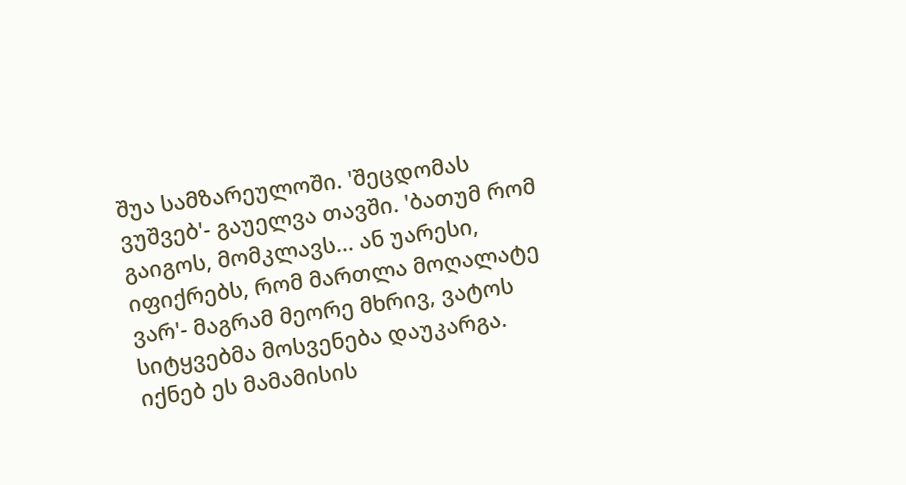შუა სამზარეულოში. 'შეცდომას ვუშვებ'- გაუელვა თავში. 'ბათუმ რომ გაიგოს, მომკლავს... ან უარესი, იფიქრებს, რომ მართლა მოღალატე ვარ'- მაგრამ მეორე მხრივ, ვატოს სიტყვებმა მოსვენება დაუკარგა. იქნებ ეს მამამისის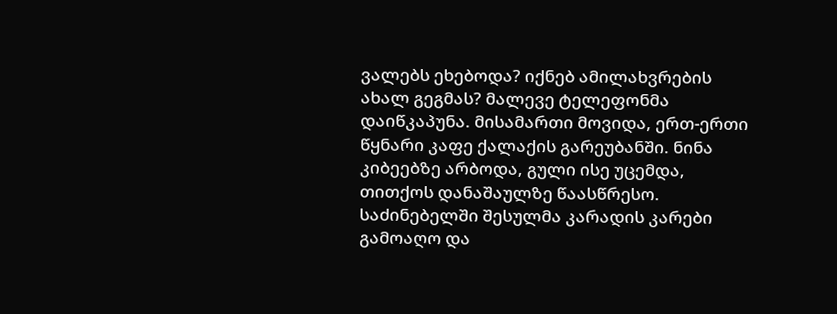ვალებს ეხებოდა? იქნებ ამილახვრების ახალ გეგმას? მალევე ტელეფონმა დაიწკაპუნა. მისამართი მოვიდა, ერთ-ერთი წყნარი კაფე ქალაქის გარეუბანში. ნინა კიბეებზე არბოდა, გული ისე უცემდა, თითქოს დანაშაულზე წაასწრესო. საძინებელში შესულმა კარადის კარები გამოაღო და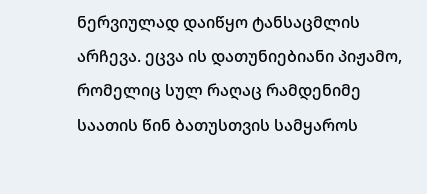ნერვიულად დაიწყო ტანსაცმლის არჩევა. ეცვა ის დათუნიებიანი პიჟამო, რომელიც სულ რაღაც რამდენიმე საათის წინ ბათუსთვის სამყაროს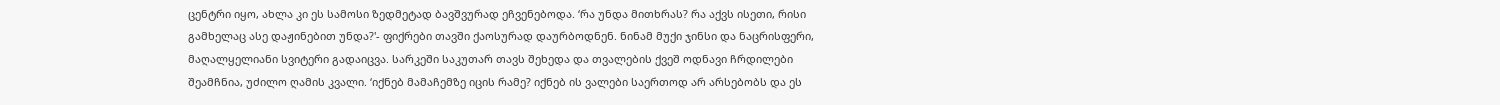ცენტრი იყო, ახლა კი ეს სამოსი ზედმეტად ბავშვურად ეჩვენებოდა. ‘რა უნდა მითხრას? რა აქვს ისეთი, რისი გამხელაც ასე დაჟინებით უნდა?'- ფიქრები თავში ქაოსურად დაურბოდნენ. ნინამ მუქი ჯინსი და ნაცრისფერი, მაღალყელიანი სვიტერი გადაიცვა. სარკეში საკუთარ თავს შეხედა და თვალების ქვეშ ოდნავი ჩრდილები შეამჩნია, უძილო ღამის კვალი. ‘იქნებ მამაჩემზე იცის რამე? იქნებ ის ვალები საერთოდ არ არსებობს და ეს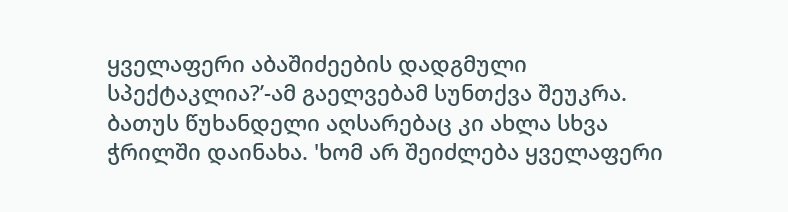ყველაფერი აბაშიძეების დადგმული სპექტაკლია?’-ამ გაელვებამ სუნთქვა შეუკრა. ბათუს წუხანდელი აღსარებაც კი ახლა სხვა ჭრილში დაინახა. 'ხომ არ შეიძლება ყველაფერი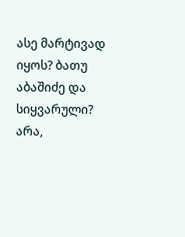ასე მარტივად იყოს? ბათუ აბაშიძე და სიყვარული? არა,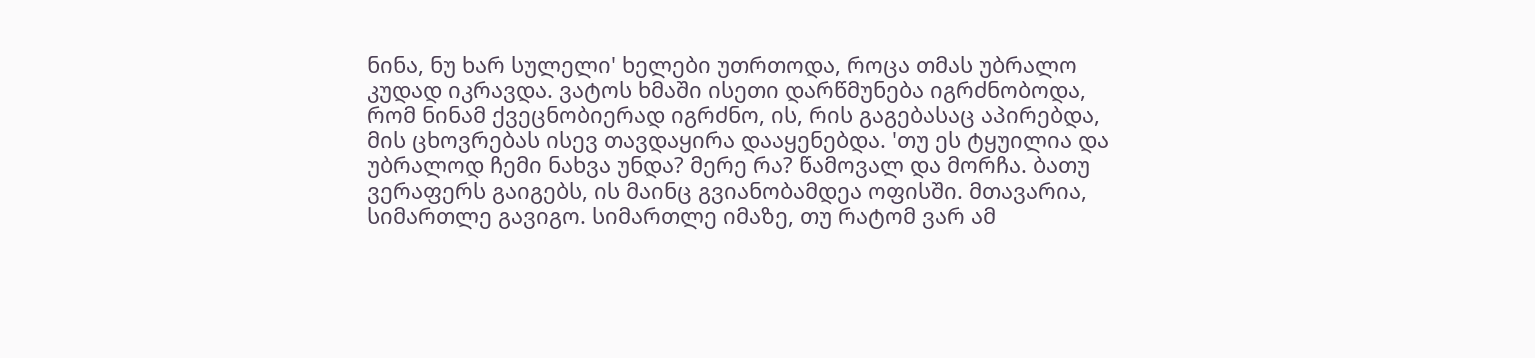ნინა, ნუ ხარ სულელი' ხელები უთრთოდა, როცა თმას უბრალო კუდად იკრავდა. ვატოს ხმაში ისეთი დარწმუნება იგრძნობოდა, რომ ნინამ ქვეცნობიერად იგრძნო, ის, რის გაგებასაც აპირებდა, მის ცხოვრებას ისევ თავდაყირა დააყენებდა. 'თუ ეს ტყუილია და უბრალოდ ჩემი ნახვა უნდა? მერე რა? წამოვალ და მორჩა. ბათუ ვერაფერს გაიგებს, ის მაინც გვიანობამდეა ოფისში. მთავარია, სიმართლე გავიგო. სიმართლე იმაზე, თუ რატომ ვარ ამ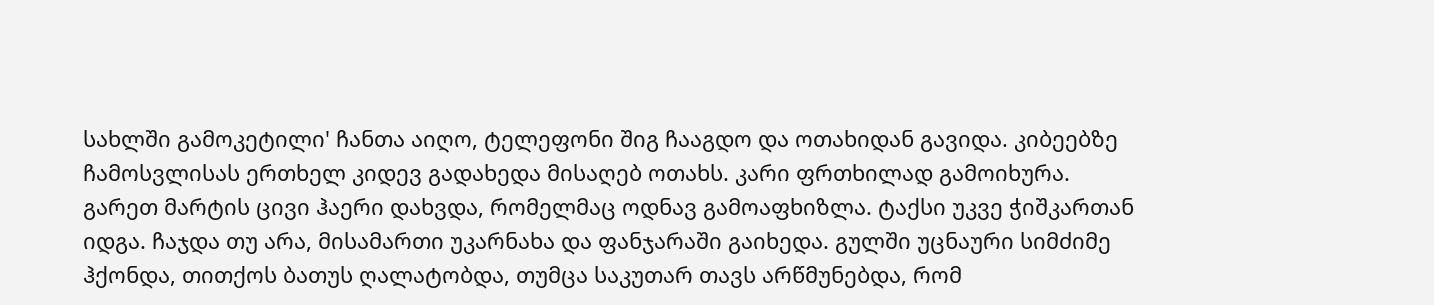სახლში გამოკეტილი' ჩანთა აიღო, ტელეფონი შიგ ჩააგდო და ოთახიდან გავიდა. კიბეებზე ჩამოსვლისას ერთხელ კიდევ გადახედა მისაღებ ოთახს. კარი ფრთხილად გამოიხურა. გარეთ მარტის ცივი ჰაერი დახვდა, რომელმაც ოდნავ გამოაფხიზლა. ტაქსი უკვე ჭიშკართან იდგა. ჩაჯდა თუ არა, მისამართი უკარნახა და ფანჯარაში გაიხედა. გულში უცნაური სიმძიმე ჰქონდა, თითქოს ბათუს ღალატობდა, თუმცა საკუთარ თავს არწმუნებდა, რომ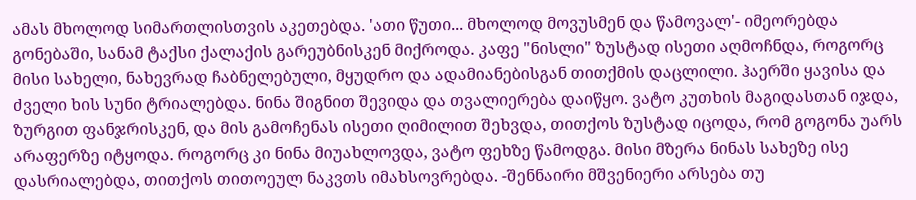ამას მხოლოდ სიმართლისთვის აკეთებდა. 'ათი წუთი... მხოლოდ მოვუსმენ და წამოვალ'- იმეორებდა გონებაში, სანამ ტაქსი ქალაქის გარეუბნისკენ მიქროდა. კაფე "ნისლი" ზუსტად ისეთი აღმოჩნდა, როგორც მისი სახელი, ნახევრად ჩაბნელებული, მყუდრო და ადამიანებისგან თითქმის დაცლილი. ჰაერში ყავისა და ძველი ხის სუნი ტრიალებდა. ნინა შიგნით შევიდა და თვალიერება დაიწყო. ვატო კუთხის მაგიდასთან იჯდა, ზურგით ფანჯრისკენ, და მის გამოჩენას ისეთი ღიმილით შეხვდა, თითქოს ზუსტად იცოდა, რომ გოგონა უარს არაფერზე იტყოდა. როგორც კი ნინა მიუახლოვდა, ვატო ფეხზე წამოდგა. მისი მზერა ნინას სახეზე ისე დასრიალებდა, თითქოს თითოეულ ნაკვთს იმახსოვრებდა. -შენნაირი მშვენიერი არსება თუ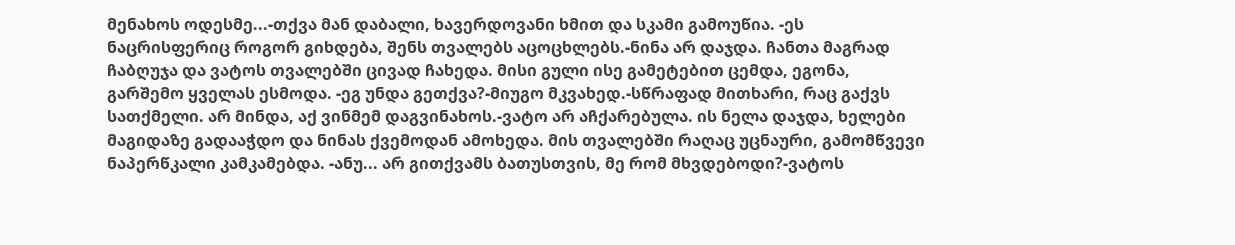მენახოს ოდესმე...-თქვა მან დაბალი, ხავერდოვანი ხმით და სკამი გამოუწია. -ეს ნაცრისფერიც როგორ გიხდება, შენს თვალებს აცოცხლებს.-ნინა არ დაჯდა. ჩანთა მაგრად ჩაბღუჯა და ვატოს თვალებში ცივად ჩახედა. მისი გული ისე გამეტებით ცემდა, ეგონა, გარშემო ყველას ესმოდა. -ეგ უნდა გეთქვა?-მიუგო მკვახედ.-სწრაფად მითხარი, რაც გაქვს სათქმელი. არ მინდა, აქ ვინმემ დაგვინახოს.-ვატო არ აჩქარებულა. ის ნელა დაჯდა, ხელები მაგიდაზე გადააჭდო და ნინას ქვემოდან ამოხედა. მის თვალებში რაღაც უცნაური, გამომწვევი ნაპერწკალი კამკამებდა. -ანუ... არ გითქვამს ბათუსთვის, მე რომ მხვდებოდი?-ვატოს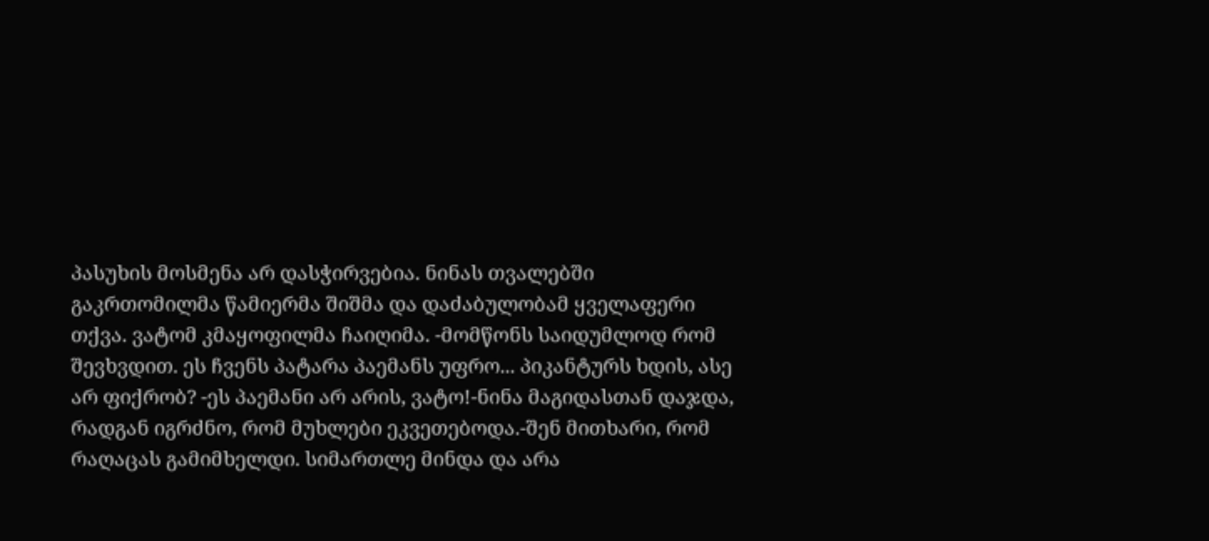პასუხის მოსმენა არ დასჭირვებია. ნინას თვალებში გაკრთომილმა წამიერმა შიშმა და დაძაბულობამ ყველაფერი თქვა. ვატომ კმაყოფილმა ჩაიღიმა. -მომწონს საიდუმლოდ რომ შევხვდით. ეს ჩვენს პატარა პაემანს უფრო... პიკანტურს ხდის, ასე არ ფიქრობ? -ეს პაემანი არ არის, ვატო!-ნინა მაგიდასთან დაჯდა, რადგან იგრძნო, რომ მუხლები ეკვეთებოდა.-შენ მითხარი, რომ რაღაცას გამიმხელდი. სიმართლე მინდა და არა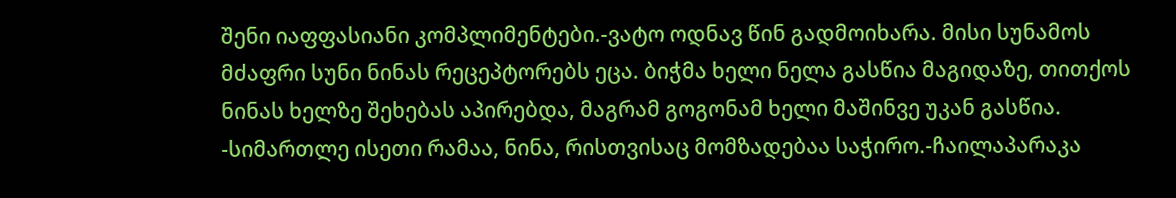შენი იაფფასიანი კომპლიმენტები.-ვატო ოდნავ წინ გადმოიხარა. მისი სუნამოს მძაფრი სუნი ნინას რეცეპტორებს ეცა. ბიჭმა ხელი ნელა გასწია მაგიდაზე, თითქოს ნინას ხელზე შეხებას აპირებდა, მაგრამ გოგონამ ხელი მაშინვე უკან გასწია. -სიმართლე ისეთი რამაა, ნინა, რისთვისაც მომზადებაა საჭირო.-ჩაილაპარაკა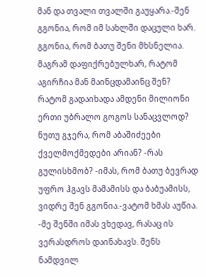მან და თვალი თვალში გაუყარა.-შენ გგონია, რომ იმ სახლში დაცული ხარ. გგონია, რომ ბათუ შენი მხსნელია. მაგრამ დაფიქრებულხარ, რატომ აგირჩია მან მაინცდამაინც შენ? რატომ გადაიხადა ამდენი მილიონი ერთი უბრალო გოგოს სანაცვლოდ? ნუთუ გჯერა, რომ აბაშიძეები ქველმოქმედები არიან? -რას გულისხმობ? -იმას, რომ ბათუ ბევრად უფრო ჰგავს მამამისს და ბაბუამისს, ვიდრე შენ გგონია.-ვატომ ხმას აუწია. -მე შენში იმას ვხედავ, რასაც ის ვერასდროს დაინახავს. შენს ნამდვილ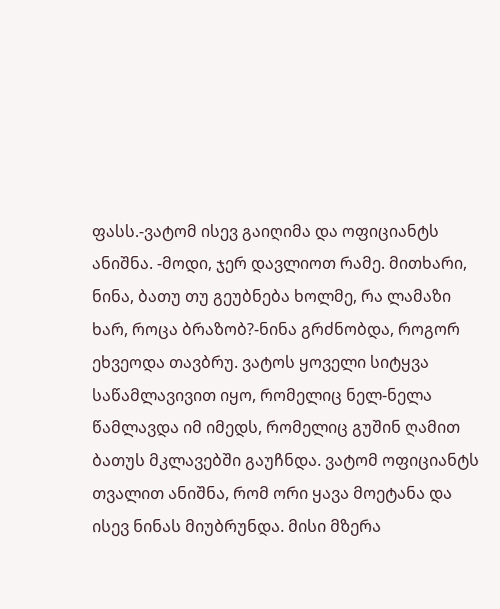ფასს.-ვატომ ისევ გაიღიმა და ოფიციანტს ანიშნა. -მოდი, ჯერ დავლიოთ რამე. მითხარი, ნინა, ბათუ თუ გეუბნება ხოლმე, რა ლამაზი ხარ, როცა ბრაზობ?-ნინა გრძნობდა, როგორ ეხვეოდა თავბრუ. ვატოს ყოველი სიტყვა საწამლავივით იყო, რომელიც ნელ-ნელა წამლავდა იმ იმედს, რომელიც გუშინ ღამით ბათუს მკლავებში გაუჩნდა. ვატომ ოფიციანტს თვალით ანიშნა, რომ ორი ყავა მოეტანა და ისევ ნინას მიუბრუნდა. მისი მზერა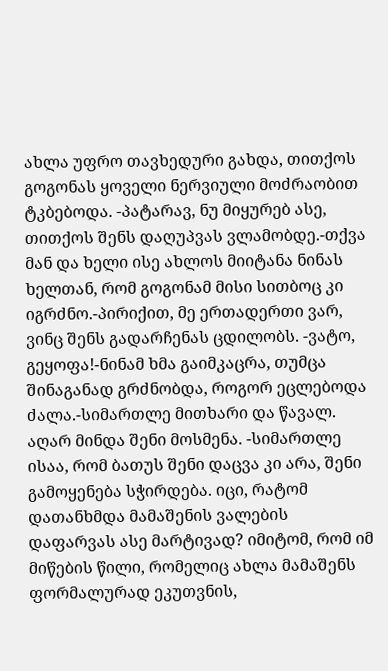ახლა უფრო თავხედური გახდა, თითქოს გოგონას ყოველი ნერვიული მოძრაობით ტკბებოდა. -პატარავ, ნუ მიყურებ ასე, თითქოს შენს დაღუპვას ვლამობდე.-თქვა მან და ხელი ისე ახლოს მიიტანა ნინას ხელთან, რომ გოგონამ მისი სითბოც კი იგრძნო.-პირიქით, მე ერთადერთი ვარ, ვინც შენს გადარჩენას ცდილობს. -ვატო, გეყოფა!-ნინამ ხმა გაიმკაცრა, თუმცა შინაგანად გრძნობდა, როგორ ეცლებოდა ძალა.-სიმართლე მითხარი და წავალ. აღარ მინდა შენი მოსმენა. -სიმართლე ისაა, რომ ბათუს შენი დაცვა კი არა, შენი გამოყენება სჭირდება. იცი, რატომ დათანხმდა მამაშენის ვალების დაფარვას ასე მარტივად? იმიტომ, რომ იმ მიწების წილი, რომელიც ახლა მამაშენს ფორმალურად ეკუთვნის,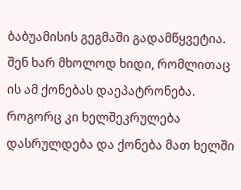ბაბუამისის გეგმაში გადამწყვეტია. შენ ხარ მხოლოდ ხიდი, რომლითაც ის ამ ქონებას დაეპატრონება. როგორც კი ხელშეკრულება დასრულდება და ქონება მათ ხელში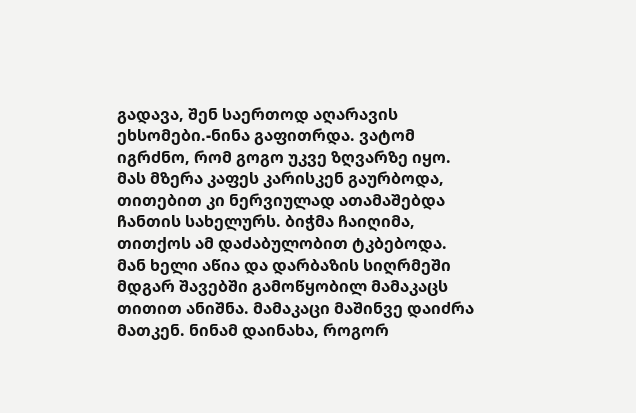გადავა, შენ საერთოდ აღარავის ეხსომები.-ნინა გაფითრდა. ვატომ იგრძნო, რომ გოგო უკვე ზღვარზე იყო. მას მზერა კაფეს კარისკენ გაურბოდა, თითებით კი ნერვიულად ათამაშებდა ჩანთის სახელურს. ბიჭმა ჩაიღიმა, თითქოს ამ დაძაბულობით ტკბებოდა. მან ხელი აწია და დარბაზის სიღრმეში მდგარ შავებში გამოწყობილ მამაკაცს თითით ანიშნა. მამაკაცი მაშინვე დაიძრა მათკენ. ნინამ დაინახა, როგორ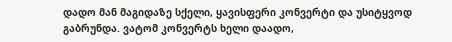დადო მან მაგიდაზე სქელი, ყავისფერი კონვერტი და უსიტყვოდ გაბრუნდა. ვატომ კონვერტს ხელი დაადო,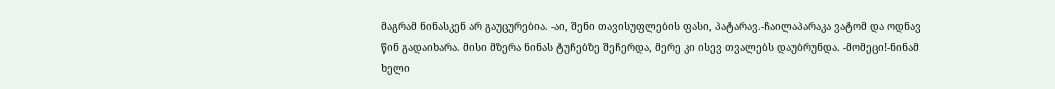მაგრამ ნინასკენ არ გაუცურებია. -აი, შენი თავისუფლების ფასი, პატარავ.-ჩაილაპარაკა ვატომ და ოდნავ წინ გადაიხარა. მისი მზერა ნინას ტუჩებზე შეჩერდა, მერე კი ისევ თვალებს დაუბრუნდა. -მომეცი!-ნინამ ხელი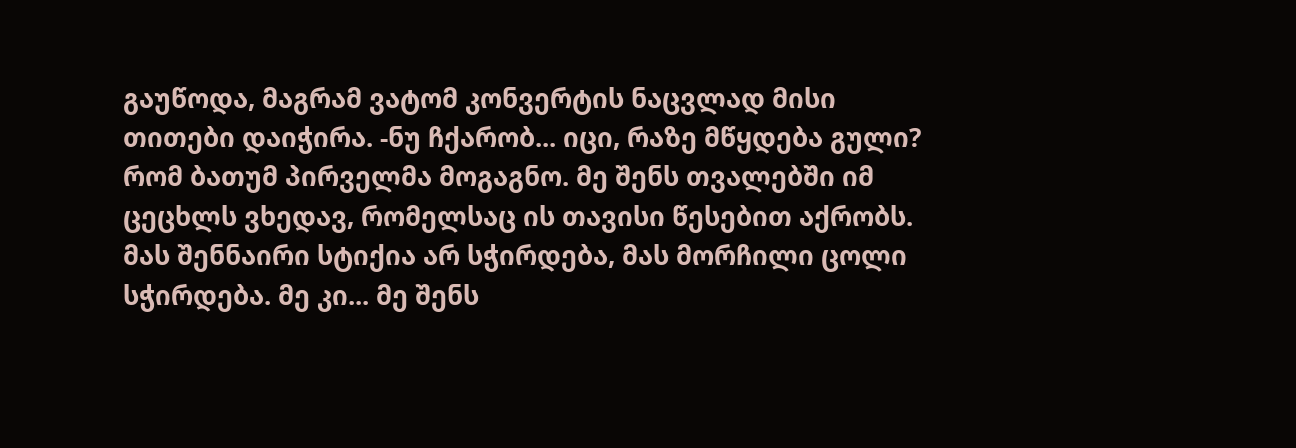გაუწოდა, მაგრამ ვატომ კონვერტის ნაცვლად მისი თითები დაიჭირა. -ნუ ჩქარობ... იცი, რაზე მწყდება გული? რომ ბათუმ პირველმა მოგაგნო. მე შენს თვალებში იმ ცეცხლს ვხედავ, რომელსაც ის თავისი წესებით აქრობს. მას შენნაირი სტიქია არ სჭირდება, მას მორჩილი ცოლი სჭირდება. მე კი... მე შენს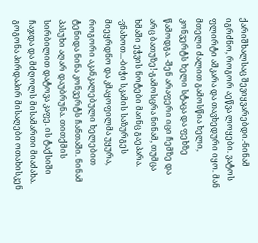ქარიშხალსაც შევიყვარებდი.-ნინამ იგრძნო, როგორ აეწვა ლოყები. ვატოს ფლირტი აშკარა და თავხედური იყო. მან მთელი ძალით გამოსწია ხელი, კონვერტს ხელი სტაცა და ფეხზე წამოდგა. -შენ არაფერი იცი ჩემზე და არც ბათუზე!-გამოსცრა ნინამ, თუმცა ხმაში ეჭვის ნოტები მაინც გაეპარა. -ვნახოთ...-ბიჭი სკამის საზურგეს მიეყრდნო და კმაყოფილმა უყურა, როგორი აკანკალებული ხელებით ტენიდა ნინა კონვერტს ჩანთაში. ნინამ პასუხი აღარ დაუბრუნა. თითქმის სირბილით დატოვა კაფე. ის ტაქსიში ჩაჯდა და მძღოლს მისამართი მიაძახა. გოგონა პირდაპირ მისაღები ოთახისკენ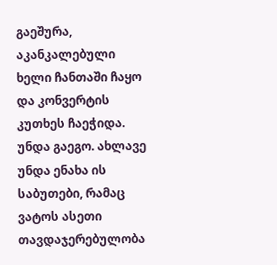გაეშურა, აკანკალებული ხელი ჩანთაში ჩაყო და კონვერტის კუთხეს ჩაეჭიდა. უნდა გაეგო. ახლავე უნდა ენახა ის საბუთები, რამაც ვატოს ასეთი თავდაჯერებულობა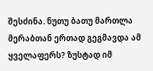შესძინა. ნუთუ ბათუ მართლა მერაბთან ერთად გეგმავდა ამ ყველაფერს? ზუსტად იმ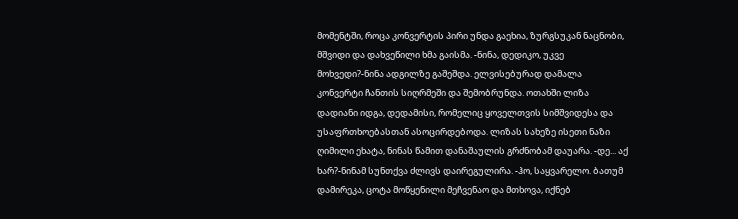მომენტში, როცა კონვერტის პირი უნდა გაეხია, ზურგსუკან ნაცნობი, მშვიდი და დახვეწილი ხმა გაისმა. -ნინა, დედიკო, უკვე მოხვედი?-ნინა ადგილზე გაშეშდა. ელვისებურად დამალა კონვერტი ჩანთის სიღრმეში და შემობრუნდა. ოთახში ლიზა დადიანი იდგა, დედამისი, რომელიც ყოველთვის სიმშვიდესა და უსაფრთხოებასთან ასოცირდებოდა. ლიზას სახეზე ისეთი ნაზი ღიმილი ეხატა, ნინას წამით დანაშაულის გრძნობამ დაუარა. -დე... აქ ხარ?-ნინამ სუნთქვა ძლივს დაირეგულირა. -ჰო, საყვარელო. ბათუმ დამირეკა, ცოტა მოწყენილი მეჩვენაო და მთხოვა, იქნებ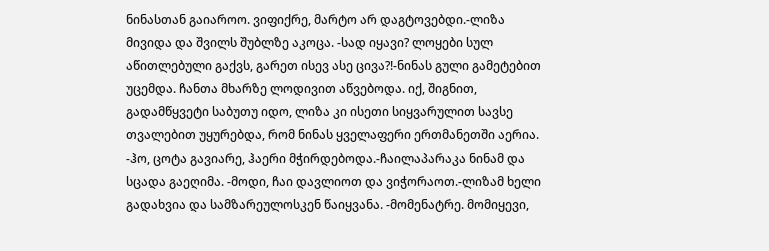ნინასთან გაიაროო. ვიფიქრე, მარტო არ დაგტოვებდი.-ლიზა მივიდა და შვილს შუბლზე აკოცა. -სად იყავი? ლოყები სულ აწითლებული გაქვს, გარეთ ისევ ასე ცივა?!-ნინას გული გამეტებით უცემდა. ჩანთა მხარზე ლოდივით აწვებოდა. იქ, შიგნით, გადამწყვეტი საბუთუ იდო, ლიზა კი ისეთი სიყვარულით სავსე თვალებით უყურებდა, რომ ნინას ყველაფერი ერთმანეთში აერია. -ჰო, ცოტა გავიარე, ჰაერი მჭირდებოდა.-ჩაილაპარაკა ნინამ და სცადა გაეღიმა. -მოდი, ჩაი დავლიოთ და ვიჭორაოთ.-ლიზამ ხელი გადახვია და სამზარეულოსკენ წაიყვანა. -მომენატრე. მომიყევი,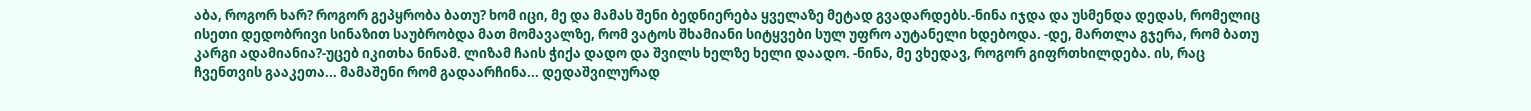აბა, როგორ ხარ? როგორ გეპყრობა ბათუ? ხომ იცი, მე და მამას შენი ბედნიერება ყველაზე მეტად გვადარდებს.-ნინა იჯდა და უსმენდა დედას, რომელიც ისეთი დედობრივი სინაზით საუბრობდა მათ მომავალზე, რომ ვატოს შხამიანი სიტყვები სულ უფრო აუტანელი ხდებოდა. -დე, მართლა გჯერა, რომ ბათუ კარგი ადამიანია?-უცებ იკითხა ნინამ. ლიზამ ჩაის ჭიქა დადო და შვილს ხელზე ხელი დაადო. -ნინა, მე ვხედავ, როგორ გიფრთხილდება. ის, რაც ჩვენთვის გააკეთა... მამაშენი რომ გადაარჩინა... დედაშვილურად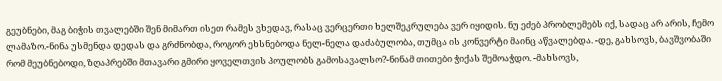გეუბნები, მაგ ბიჭის თვალებში შენ მიმართ ისეთ რამეს ვხედავ, რასაც ვერცერთი ხელშეკრულება ვერ იყიდის. ნუ ეძებ პრობლემებს იქ, სადაც არ არის, ჩემო ლამაზო.-ნინა უსმენდა დედას და გრძნობდა, როგორ ეხსნებოდა ნელ-ნელა დაძაბულობა, თუმცა ის კონვერტი მაინც აწვალებდა. -დე, გახსოვს, ბავშვობაში რომ მეუბნებოდი, ზღაპრებში მთავარი გმირი ყოველთვის პოულობს გამოსავალსო?-ნინამ თითები ჭიქას შემოაჭდო. -მახსოვს,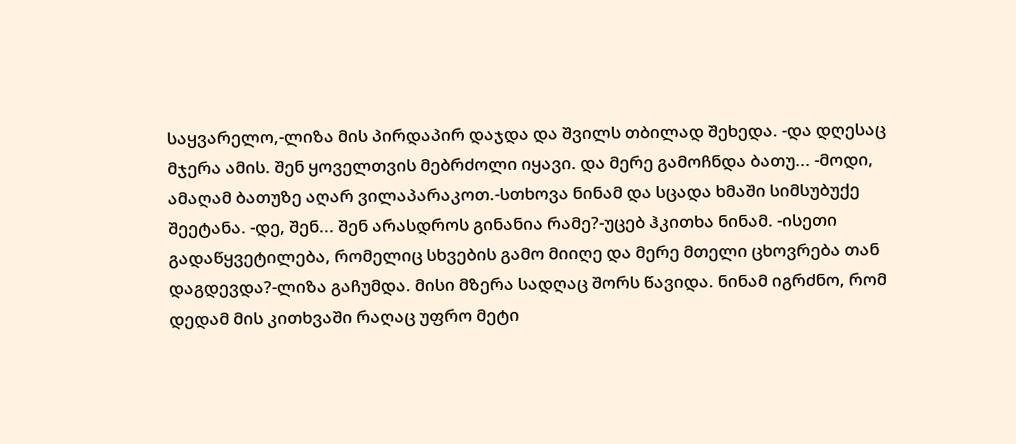საყვარელო,-ლიზა მის პირდაპირ დაჯდა და შვილს თბილად შეხედა. -და დღესაც მჯერა ამის. შენ ყოველთვის მებრძოლი იყავი. და მერე გამოჩნდა ბათუ... -მოდი, ამაღამ ბათუზე აღარ ვილაპარაკოთ.-სთხოვა ნინამ და სცადა ხმაში სიმსუბუქე შეეტანა. -დე, შენ... შენ არასდროს გინანია რამე?-უცებ ჰკითხა ნინამ. -ისეთი გადაწყვეტილება, რომელიც სხვების გამო მიიღე და მერე მთელი ცხოვრება თან დაგდევდა?-ლიზა გაჩუმდა. მისი მზერა სადღაც შორს წავიდა. ნინამ იგრძნო, რომ დედამ მის კითხვაში რაღაც უფრო მეტი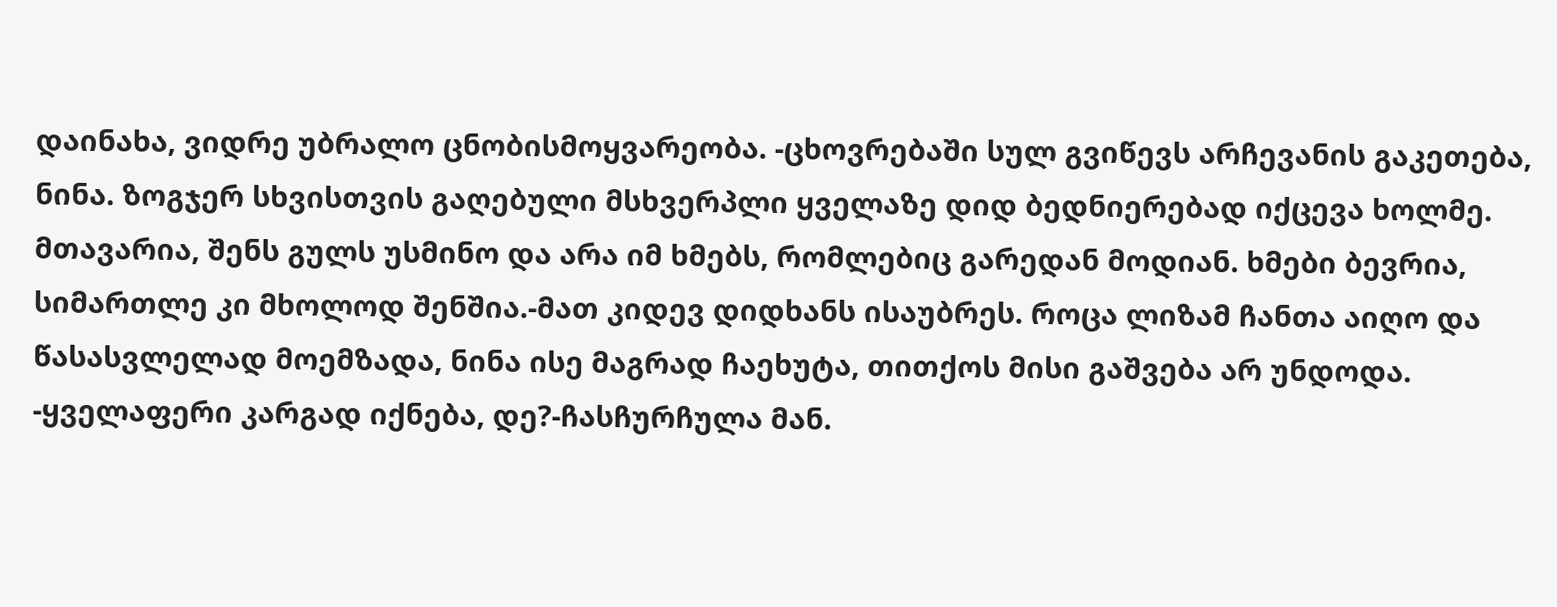დაინახა, ვიდრე უბრალო ცნობისმოყვარეობა. -ცხოვრებაში სულ გვიწევს არჩევანის გაკეთება, ნინა. ზოგჯერ სხვისთვის გაღებული მსხვერპლი ყველაზე დიდ ბედნიერებად იქცევა ხოლმე. მთავარია, შენს გულს უსმინო და არა იმ ხმებს, რომლებიც გარედან მოდიან. ხმები ბევრია, სიმართლე კი მხოლოდ შენშია.-მათ კიდევ დიდხანს ისაუბრეს. როცა ლიზამ ჩანთა აიღო და წასასვლელად მოემზადა, ნინა ისე მაგრად ჩაეხუტა, თითქოს მისი გაშვება არ უნდოდა. -ყველაფერი კარგად იქნება, დე?-ჩასჩურჩულა მან.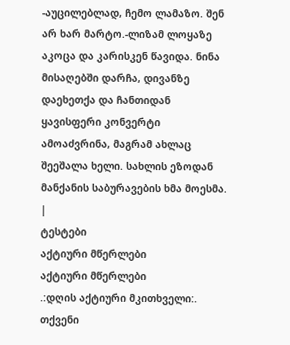-აუცილებლად, ჩემო ლამაზო. შენ არ ხარ მარტო.-ლიზამ ლოყაზე აკოცა და კარისკენ წავიდა. ნინა მისაღებში დარჩა, დივანზე დაეხეთქა და ჩანთიდან ყავისფერი კონვერტი ამოაძვრინა, მაგრამ ახლაც შეეშალა ხელი. სახლის ეზოდან მანქანის საბურავების ხმა მოესმა. |
ტესტები
აქტიური მწერლები
აქტიური მწერლები
.:დღის აქტიური მკითხველი:.
თქვენი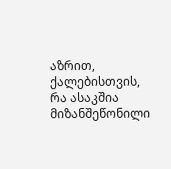აზრით, ქალებისთვის, რა ასაკშია მიზანშეწონილი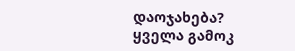დაოჯახება?
ყველა გამოკ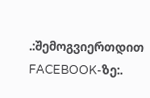.:შემოგვიერთდით FACEBOOK-ზე:.